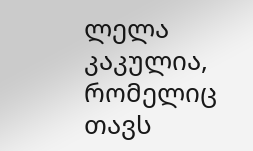ლელა კაკულია, რომელიც თავს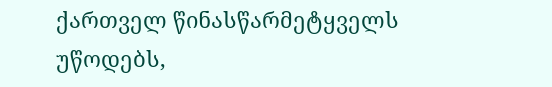ქართველ წინასწარმეტყველს უწოდებს,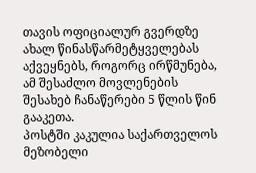თავის ოფიციალურ გვერდზე ახალ წინასწარმეტყველებას აქვეყნებს, როგორც ირწმუნება, ამ შესაძლო მოვლენების შესახებ ჩანაწერები 5 წლის წინ გააკეთა.
პოსტში კაკულია საქართველოს მეზობელი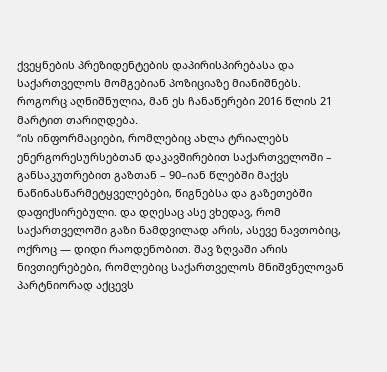ქვეყნების პრეზიდენტების დაპირისპირებასა და საქართველოს მომგებიან პოზიციაზე მიანიშნებს. როგორც აღნიშნულია, მან ეს ჩანაწერები 2016 წლის 21 მარტით თარიღდება.
“ის ინფორმაციები, რომლებიც ახლა ტრიალებს ენერგორესურსებთან დაკავშირებით საქართველოში – განსაკუთრებით გაზთან – 90–იან წლებში მაქვს ნაწინასწარმეტყველებები, წიგნებსა და გაზეთებში დაფიქსირებული. და დღესაც ასე ვხედავ, რომ საქართველოში გაზი ნამდვილად არის, ასევე ნავთობიც, ოქროც — დიდი რაოდენობით. შავ ზღვაში არის ნივთიერებები, რომლებიც საქართველოს მნიშვნელოვან პარტნიორად აქცევს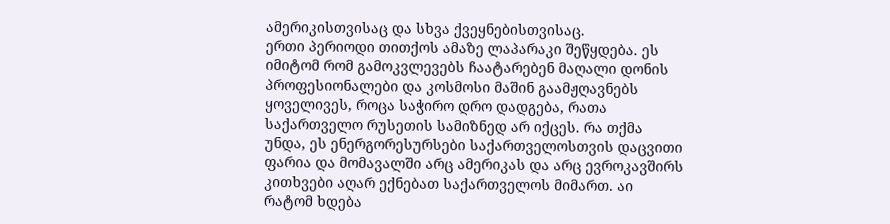ამერიკისთვისაც და სხვა ქვეყნებისთვისაც.
ერთი პერიოდი თითქოს ამაზე ლაპარაკი შეწყდება. ეს იმიტომ რომ გამოკვლევებს ჩაატარებენ მაღალი დონის პროფესიონალები და კოსმოსი მაშინ გაამჟღავნებს ყოველივეს, როცა საჭირო დრო დადგება, რათა საქართველო რუსეთის სამიზნედ არ იქცეს. რა თქმა უნდა, ეს ენერგორესურსები საქართველოსთვის დაცვითი ფარია და მომავალში არც ამერიკას და არც ევროკავშირს კითხვები აღარ ექნებათ საქართველოს მიმართ. აი რატომ ხდება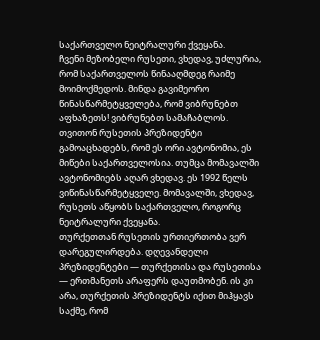საქართველო ნეიტრალური ქვეყანა.
ჩვენი მეზობელი რუსეთი, ვხედავ, უძლურია, რომ საქართველოს წინააღმდეგ რაიმე მოიმოქმედოს. მინდა გავიმეორო წინასწარმეტყველება, რომ ვიბრუნებთ აფხაზეთს! ვიბრუნებთ სამაჩაბლოს. თვითონ რუსეთის პრეზიდენტი გამოაცხადებს, რომ ეს ორი ავტონომია, ეს მიწები საქართველოსია. თუმცა მომავალში ავტონომიებს აღარ ვხედავ. ეს 1992 წელს ვიწინასწარმეტყველე. მომავალში, ვხედავ, რუსეთს აწყობს საქართველო, როგორც ნეიტრალური ქვეყანა.
თურქეთთან რუსეთის ურთიერთობა ვერ დარეგულირდება. დღევანდელი პრეზიდენტები — თურქეთისა და რუსეთისა — ერთმანეთს არაფერს დაუთმობენ. ის კი არა, თურქეთის პრეზიდენტს იქით მიჰყავს საქმე, რომ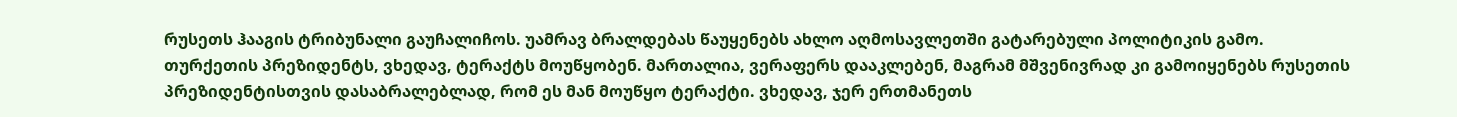რუსეთს ჰააგის ტრიბუნალი გაუჩალიჩოს. უამრავ ბრალდებას წაუყენებს ახლო აღმოსავლეთში გატარებული პოლიტიკის გამო.
თურქეთის პრეზიდენტს, ვხედავ, ტერაქტს მოუწყობენ. მართალია, ვერაფერს დააკლებენ, მაგრამ მშვენივრად კი გამოიყენებს რუსეთის პრეზიდენტისთვის დასაბრალებლად, რომ ეს მან მოუწყო ტერაქტი. ვხედავ, ჯერ ერთმანეთს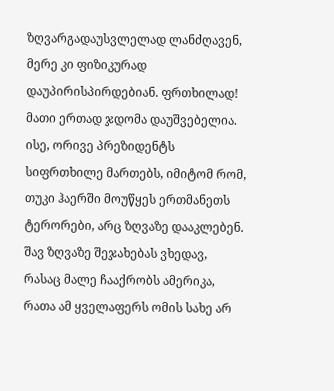ზღვარგადაუსვლელად ლანძღავენ, მერე კი ფიზიკურად დაუპირისპირდებიან. ფრთხილად! მათი ერთად ჯდომა დაუშვებელია.
ისე, ორივე პრეზიდენტს სიფრთხილე მართებს, იმიტომ რომ, თუკი ჰაერში მოუწყეს ერთმანეთს ტერორები, არც ზღვაზე დააკლებენ. შავ ზღვაზე შეჯახებას ვხედავ, რასაც მალე ჩააქრობს ამერიკა, რათა ამ ყველაფერს ომის სახე არ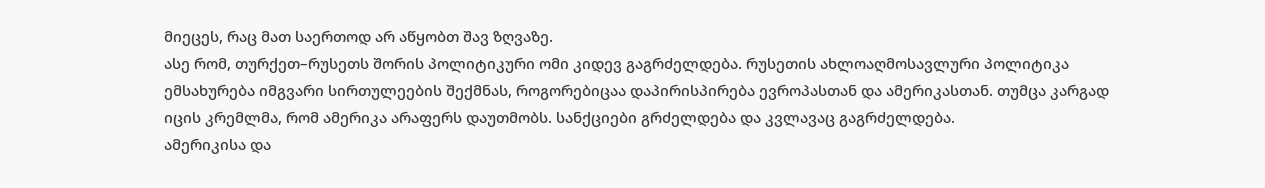მიეცეს, რაც მათ საერთოდ არ აწყობთ შავ ზღვაზე.
ასე რომ, თურქეთ–რუსეთს შორის პოლიტიკური ომი კიდევ გაგრძელდება. რუსეთის ახლოაღმოსავლური პოლიტიკა ემსახურება იმგვარი სირთულეების შექმნას, როგორებიცაა დაპირისპირება ევროპასთან და ამერიკასთან. თუმცა კარგად იცის კრემლმა, რომ ამერიკა არაფერს დაუთმობს. სანქციები გრძელდება და კვლავაც გაგრძელდება.
ამერიკისა და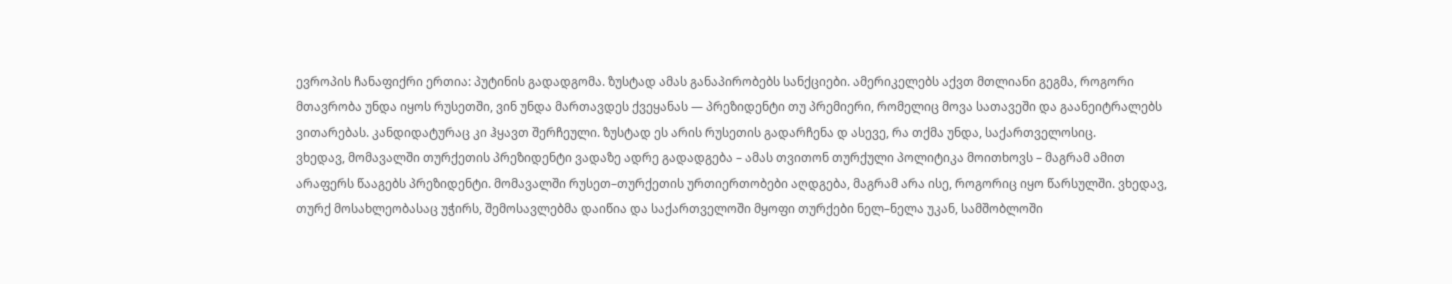ევროპის ჩანაფიქრი ერთია: პუტინის გადადგომა. ზუსტად ამას განაპირობებს სანქციები. ამერიკელებს აქვთ მთლიანი გეგმა, როგორი მთავრობა უნდა იყოს რუსეთში, ვინ უნდა მართავდეს ქვეყანას — პრეზიდენტი თუ პრემიერი, რომელიც მოვა სათავეში და გაანეიტრალებს ვითარებას. კანდიდატურაც კი ჰყავთ შერჩეული. ზუსტად ეს არის რუსეთის გადარჩენა დ ასევე, რა თქმა უნდა, საქართველოსიც.
ვხედავ, მომავალში თურქეთის პრეზიდენტი ვადაზე ადრე გადადგება – ამას თვითონ თურქული პოლიტიკა მოითხოვს – მაგრამ ამით არაფერს წააგებს პრეზიდენტი. მომავალში რუსეთ–თურქეთის ურთიერთობები აღდგება, მაგრამ არა ისე, როგორიც იყო წარსულში. ვხედავ, თურქ მოსახლეობასაც უჭირს, შემოსავლებმა დაიწია და საქართველოში მყოფი თურქები ნელ–ნელა უკან, სამშობლოში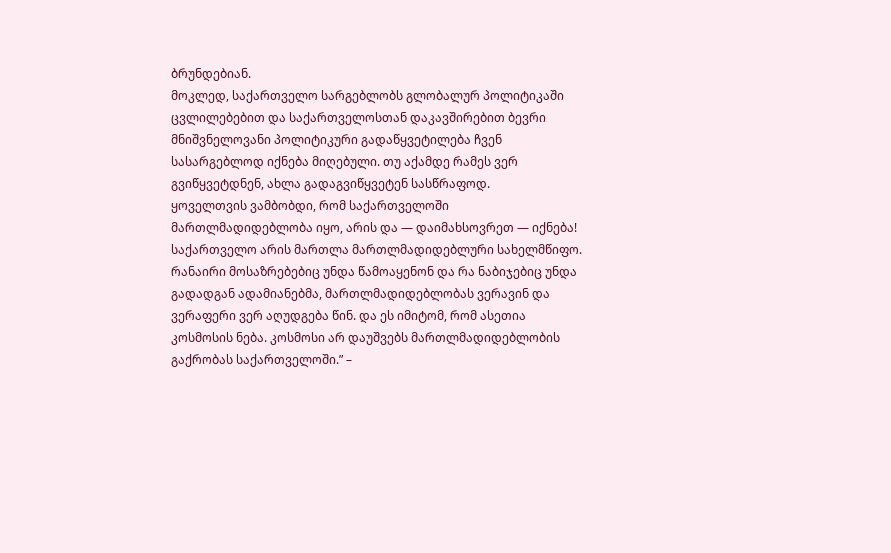ბრუნდებიან.
მოკლედ, საქართველო სარგებლობს გლობალურ პოლიტიკაში ცვლილებებით და საქართველოსთან დაკავშირებით ბევრი მნიშვნელოვანი პოლიტიკური გადაწყვეტილება ჩვენ სასარგებლოდ იქნება მიღებული. თუ აქამდე რამეს ვერ გვიწყვეტდნენ, ახლა გადაგვიწყვეტენ სასწრაფოდ.
ყოველთვის ვამბობდი, რომ საქართველოში მართლმადიდებლობა იყო, არის და — დაიმახსოვრეთ — იქნება! საქართველო არის მართლა მართლმადიდებლური სახელმწიფო. რანაირი მოსაზრებებიც უნდა წამოაყენონ და რა ნაბიჯებიც უნდა გადადგან ადამიანებმა, მართლმადიდებლობას ვერავინ და ვერაფერი ვერ აღუდგება წინ. და ეს იმიტომ, რომ ასეთია კოსმოსის ნება. კოსმოსი არ დაუშვებს მართლმადიდებლობის გაქრობას საქართველოში.” –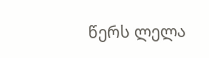წერს ლელა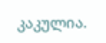კაკულია.